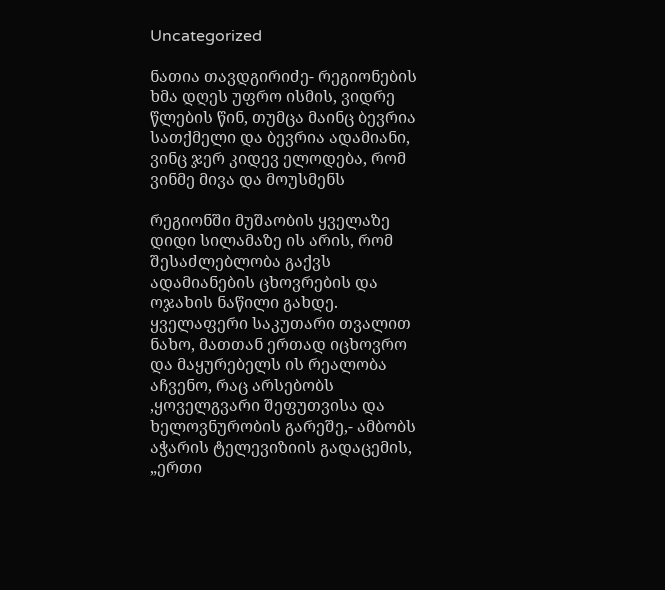Uncategorized

ნათია თავდგირიძე- რეგიონების ხმა დღეს უფრო ისმის, ვიდრე წლების წინ, თუმცა მაინც ბევრია სათქმელი და ბევრია ადამიანი, ვინც ჯერ კიდევ ელოდება, რომ ვინმე მივა და მოუსმენს

რეგიონში მუშაობის ყველაზე დიდი სილამაზე ის არის, რომ  შესაძლებლობა გაქვს ადამიანების ცხოვრების და ოჯახის ნაწილი გახდე. ყველაფერი საკუთარი თვალით ნახო, მათთან ერთად იცხოვრო და მაყურებელს ის რეალობა აჩვენო, რაც არსებობს ,ყოველგვარი შეფუთვისა და ხელოვნურობის გარეშე,- ამბობს აჭარის ტელევიზიის გადაცემის,  „ერთი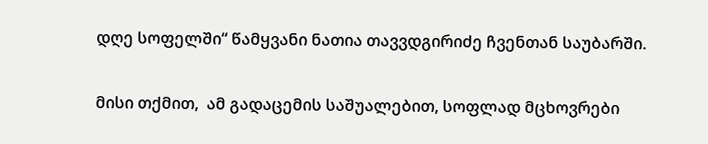დღე სოფელში“ წამყვანი ნათია თავვდგირიძე ჩვენთან საუბარში.

მისი თქმით,  ამ გადაცემის საშუალებით, სოფლად მცხოვრები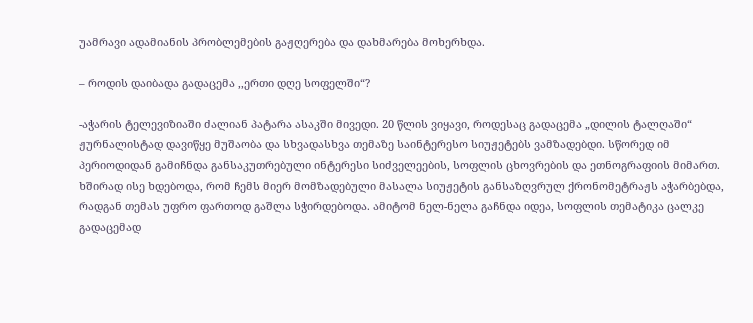უამრავი ადამიანის პრობლემების გაჟღერება და დახმარება მოხერხდა.

– როდის დაიბადა გადაცემა ,,ერთი დღე სოფელში“?

-აჭარის ტელევიზიაში ძალიან პატარა ასაკში მივედი. 20 წლის ვიყავი, როდესაც გადაცემა „დილის ტალღაში“ ჟურნალისტად დავიწყე მუშაობა და სხვადასხვა თემაზე საინტერესო სიუჟეტებს ვამზადებდი. სწორედ იმ პერიოდიდან გამიჩნდა განსაკუთრებული ინტერესი სიძველეების, სოფლის ცხოვრების და ეთნოგრაფიის მიმართ. ხშირად ისე ხდებოდა, რომ ჩემს მიერ მომზადებული მასალა სიუჟეტის განსაზღვრულ ქრონომეტრაჟს აჭარბებდა, რადგან თემას უფრო ფართოდ გაშლა სჭირდებოდა. ამიტომ ნელ-ნელა გაჩნდა იდეა, სოფლის თემატიკა ცალკე გადაცემად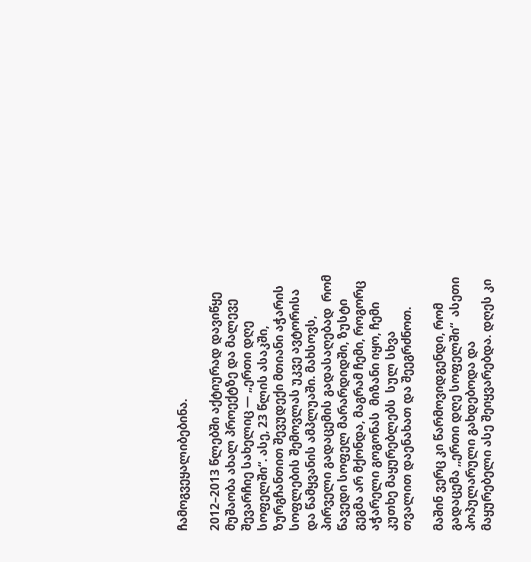ჩამოგვეყალიბებინა.

2012–2013 წლებში აქტიურად დავიწყე მუშაობა ახალ პროექტზე და მალევე შევარჩიე სახელიც — „ერთი დღე სოფელში“. ასე, 23 წლის ასაკში, ზურგჩანთით შევუდექი მთიანი აჭარის სოფლების შემოვლას უკვე ავტორისა და წამყვანის ამპლუაში. მახსოვს, პირველი გადაცემის გადასაღებად  რომ წავედი სოფელ მარარდიდში, ზუსტი გეგმა არ მქონდა, მაგრამ ჩემი, როგორც აჭარელი გოგონას  მიზანი იყო, ჩემი კუთხე მაყურებლებს  სულ სხვა თვალით დაენახათ და შეეგრძნოთ.

მაშინ ვერც კი წარმოვიდგენდი, რომ  გადაცემა ,,ერთი დღე სოფელში“  ასეთი პოპულარული გახდებოდა და მაყურებელი ასე შეიყვარებდა. დღეს კი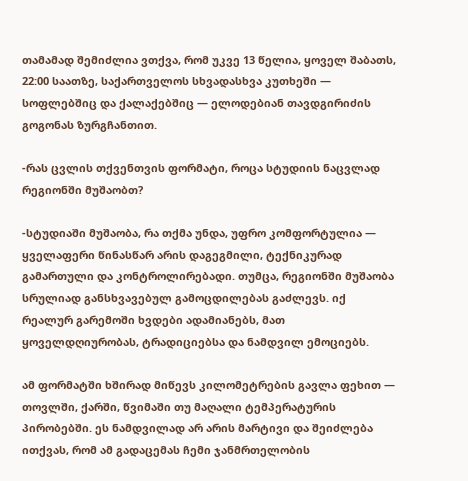თამამად შემიძლია ვთქვა, რომ უკვე 13 წელია, ყოველ შაბათს, 22:00 საათზე, საქართველოს სხვადასხვა კუთხეში — სოფლებშიც და ქალაქებშიც — ელოდებიან თავდგირიძის გოგონას ზურგჩანთით.

-რას ცვლის თქვენთვის ფორმატი, როცა სტუდიის ნაცვლად რეგიონში მუშაობთ?

-სტუდიაში მუშაობა, რა თქმა უნდა, უფრო კომფორტულია — ყველაფერი წინასწარ არის დაგეგმილი, ტექნიკურად გამართული და კონტროლირებადი. თუმცა, რეგიონში მუშაობა სრულიად განსხვავებულ გამოცდილებას გაძლევს. იქ რეალურ გარემოში ხვდები ადამიანებს, მათ ყოველდღიურობას, ტრადიციებსა და ნამდვილ ემოციებს.

ამ ფორმატში ხშირად მიწევს კილომეტრების გავლა ფეხით — თოვლში, ქარში, წვიმაში თუ მაღალი ტემპერატურის პირობებში. ეს ნამდვილად არ არის მარტივი და შეიძლება ითქვას, რომ ამ გადაცემას ჩემი ჯანმრთელობის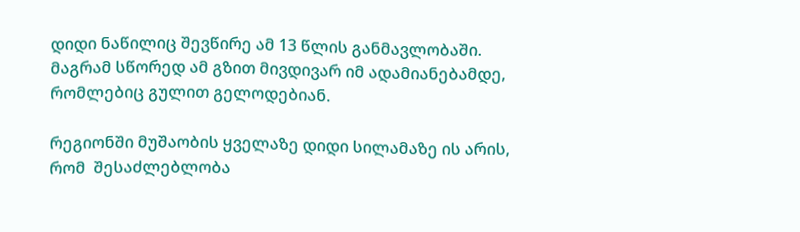დიდი ნაწილიც შევწირე ამ 13 წლის განმავლობაში. მაგრამ სწორედ ამ გზით მივდივარ იმ ადამიანებამდე, რომლებიც გულით გელოდებიან.

რეგიონში მუშაობის ყველაზე დიდი სილამაზე ის არის, რომ  შესაძლებლობა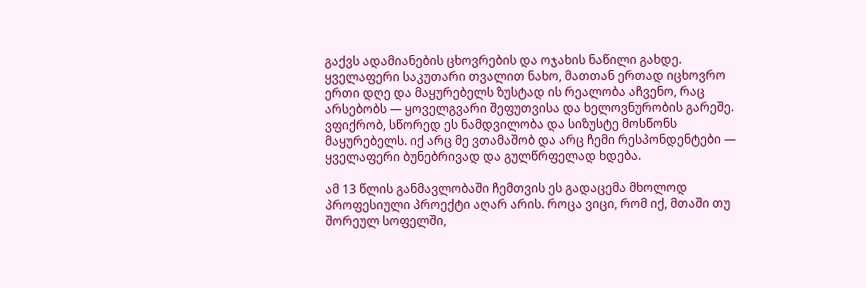გაქვს ადამიანების ცხოვრების და ოჯახის ნაწილი გახდე. ყველაფერი საკუთარი თვალით ნახო, მათთან ერთად იცხოვრო ერთი დღე და მაყურებელს ზუსტად ის რეალობა აჩვენო, რაც არსებობს — ყოველგვარი შეფუთვისა და ხელოვნურობის გარეშე. ვფიქრობ, სწორედ ეს ნამდვილობა და სიზუსტე მოსწონს მაყურებელს. იქ არც მე ვთამაშობ და არც ჩემი რესპონდენტები — ყველაფერი ბუნებრივად და გულწრფელად ხდება.

ამ 13 წლის განმავლობაში ჩემთვის ეს გადაცემა მხოლოდ პროფესიული პროექტი აღარ არის. როცა ვიცი, რომ იქ, მთაში თუ შორეულ სოფელში,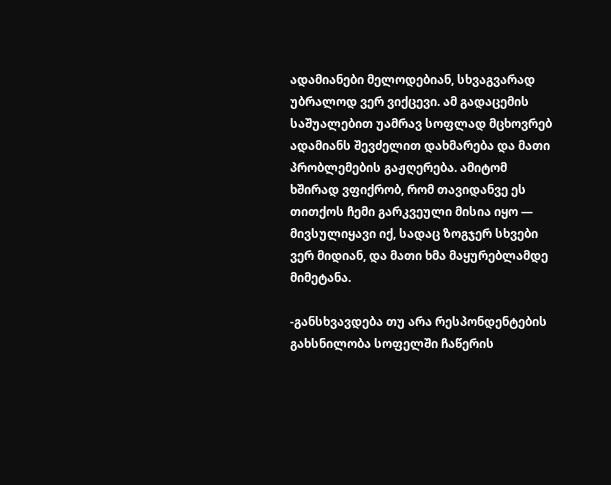ადამიანები მელოდებიან, სხვაგვარად უბრალოდ ვერ ვიქცევი. ამ გადაცემის საშუალებით უამრავ სოფლად მცხოვრებ ადამიანს შევძელით დახმარება და მათი პრობლემების გაჟღერება. ამიტომ ხშირად ვფიქრობ, რომ თავიდანვე ეს თითქოს ჩემი გარკვეული მისია იყო — მივსულიყავი იქ, სადაც ზოგჯერ სხვები ვერ მიდიან, და მათი ხმა მაყურებლამდე მიმეტანა.

-განსხვავდება თუ არა რესპონდენტების გახსნილობა სოფელში ჩაწერის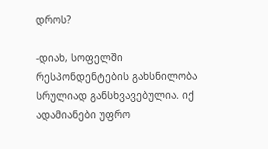დროს?

-დიახ, სოფელში რესპონდენტების გახსნილობა სრულიად განსხვავებულია. იქ ადამიანები უფრო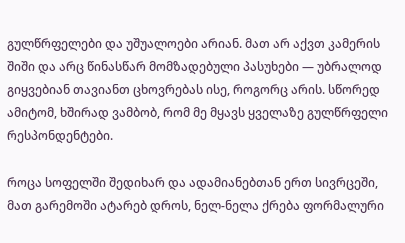გულწრფელები და უშუალოები არიან. მათ არ აქვთ კამერის შიში და არც წინასწარ მომზადებული პასუხები — უბრალოდ გიყვებიან თავიანთ ცხოვრებას ისე, როგორც არის. სწორედ ამიტომ, ხშირად ვამბობ, რომ მე მყავს ყველაზე გულწრფელი რესპონდენტები.

როცა სოფელში შედიხარ და ადამიანებთან ერთ სივრცეში, მათ გარემოში ატარებ დროს, ნელ-ნელა ქრება ფორმალური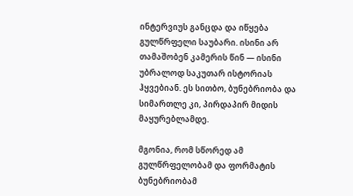ინტერვიუს განცდა და იწყება გულწრფელი საუბარი. ისინი არ თამაშობენ კამერის წინ — ისინი უბრალოდ საკუთარ ისტორიას ჰყვებიან. ეს სითბო, ბუნებრიობა და სიმართლე კი, პირდაპირ მიდის მაყურებლამდე.

მგონია, რომ სწორედ ამ გულწრფელობამ და ფორმატის ბუნებრიობამ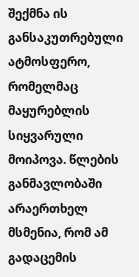შექმნა ის განსაკუთრებული ატმოსფერო, რომელმაც მაყურებლის სიყვარული მოიპოვა. წლების განმავლობაში არაერთხელ მსმენია, რომ ამ გადაცემის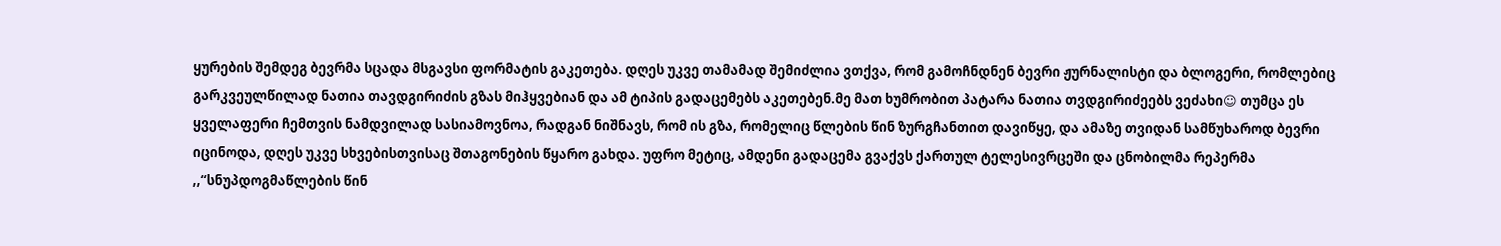ყურების შემდეგ ბევრმა სცადა მსგავსი ფორმატის გაკეთება. დღეს უკვე თამამად შემიძლია ვთქვა, რომ გამოჩნდნენ ბევრი ჟურნალისტი და ბლოგერი, რომლებიც გარკვეულწილად ნათია თავდგირიძის გზას მიჰყვებიან და ამ ტიპის გადაცემებს აკეთებენ.მე მათ ხუმრობით პატარა ნათია თვდგირიძეებს ვეძახი☺ თუმცა ეს ყველაფერი ჩემთვის ნამდვილად სასიამოვნოა, რადგან ნიშნავს, რომ ის გზა, რომელიც წლების წინ ზურგჩანთით დავიწყე, და ამაზე თვიდან სამწუხაროდ ბევრი იცინოდა, დღეს უკვე სხვებისთვისაც შთაგონების წყარო გახდა. უფრო მეტიც, ამდენი გადაცემა გვაქვს ქართულ ტელესივრცეში და ცნობილმა რეპერმა ,,“სნუპდოგმაწლების წინ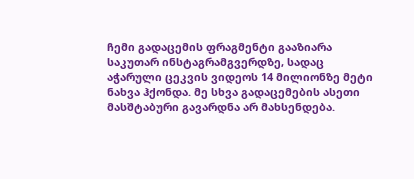ჩემი გადაცემის ფრაგმენტი გააზიარა საკუთარ ინსტაგრამგვერდზე, სადაც  აჭარული ცეკვის ვიდეოს 14 მილიონზე მეტი ნახვა ჰქონდა. მე სხვა გადაცემების ასეთი მასშტაბური გავარდნა არ მახსენდება.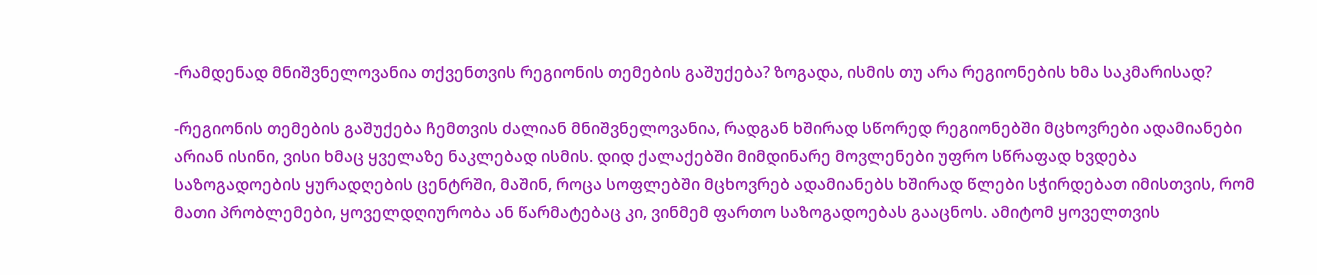-რამდენად მნიშვნელოვანია თქვენთვის რეგიონის თემების გაშუქება? ზოგადა, ისმის თუ არა რეგიონების ხმა საკმარისად?

-რეგიონის თემების გაშუქება ჩემთვის ძალიან მნიშვნელოვანია, რადგან ხშირად სწორედ რეგიონებში მცხოვრები ადამიანები არიან ისინი, ვისი ხმაც ყველაზე ნაკლებად ისმის. დიდ ქალაქებში მიმდინარე მოვლენები უფრო სწრაფად ხვდება საზოგადოების ყურადღების ცენტრში, მაშინ, როცა სოფლებში მცხოვრებ ადამიანებს ხშირად წლები სჭირდებათ იმისთვის, რომ მათი პრობლემები, ყოველდღიურობა ან წარმატებაც კი, ვინმემ ფართო საზოგადოებას გააცნოს. ამიტომ ყოველთვის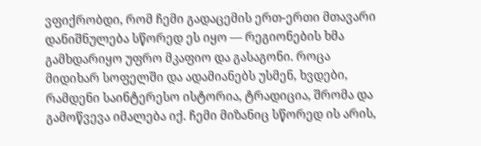ვფიქრობდი, რომ ჩემი გადაცემის ერთ-ერთი მთავარი დანიშნულება სწორედ ეს იყო — რეგიონების ხმა გამხდარიყო უფრო მკაფიო და გასაგონი. როცა მიდიხარ სოფელში და ადამიანებს უსმენ, ხვდები, რამდენი საინტერესო ისტორია, ტრადიცია, შრომა და გამოწვევა იმალება იქ. ჩემი მიზანიც სწორედ ის არის,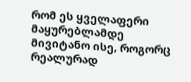რომ ეს ყველაფერი მაყურებლამდე მივიტანო ისე, როგორც რეალურად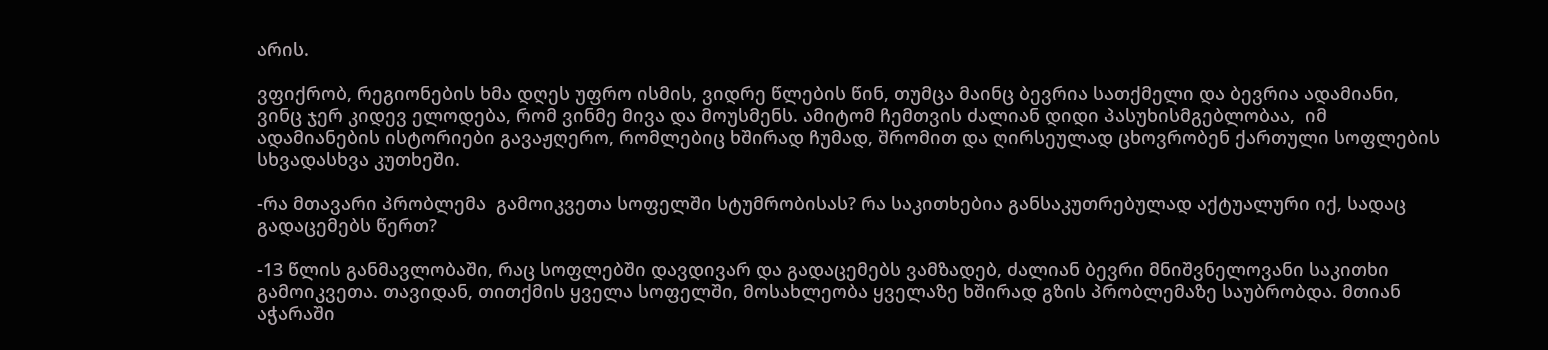არის.

ვფიქრობ, რეგიონების ხმა დღეს უფრო ისმის, ვიდრე წლების წინ, თუმცა მაინც ბევრია სათქმელი და ბევრია ადამიანი, ვინც ჯერ კიდევ ელოდება, რომ ვინმე მივა და მოუსმენს. ამიტომ ჩემთვის ძალიან დიდი პასუხისმგებლობაა,  იმ ადამიანების ისტორიები გავაჟღერო, რომლებიც ხშირად ჩუმად, შრომით და ღირსეულად ცხოვრობენ ქართული სოფლების სხვადასხვა კუთხეში.

-რა მთავარი პრობლემა  გამოიკვეთა სოფელში სტუმრობისას? რა საკითხებია განსაკუთრებულად აქტუალური იქ, სადაც გადაცემებს წერთ?

-13 წლის განმავლობაში, რაც სოფლებში დავდივარ და გადაცემებს ვამზადებ, ძალიან ბევრი მნიშვნელოვანი საკითხი გამოიკვეთა. თავიდან, თითქმის ყველა სოფელში, მოსახლეობა ყველაზე ხშირად გზის პრობლემაზე საუბრობდა. მთიან აჭარაში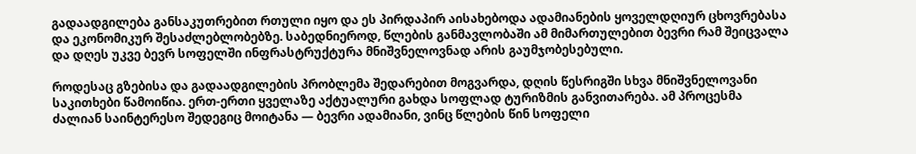გადაადგილება განსაკუთრებით რთული იყო და ეს პირდაპირ აისახებოდა ადამიანების ყოველდღიურ ცხოვრებასა და ეკონომიკურ შესაძლებლობებზე. საბედნიეროდ, წლების განმავლობაში ამ მიმართულებით ბევრი რამ შეიცვალა და დღეს უკვე ბევრ სოფელში ინფრასტრუქტურა მნიშვნელოვნად არის გაუმჯობესებული.

როდესაც გზებისა და გადაადგილების პრობლემა შედარებით მოგვარდა, დღის წესრიგში სხვა მნიშვნელოვანი საკითხები წამოიწია. ერთ-ერთი ყველაზე აქტუალური გახდა სოფლად ტურიზმის განვითარება. ამ პროცესმა ძალიან საინტერესო შედეგიც მოიტანა — ბევრი ადამიანი, ვინც წლების წინ სოფელი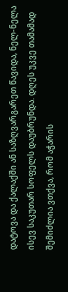დატოვა და ქალაქში ან საზღვარგარეთ წავიდა, ნელ-ნელა ისევ საკუთარ სოფელს დაუბრუნდა. დღეს უკვე თამამად შემიძლია ვთქვა, რომ აჭარის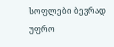სოფლები ბევრად უფრო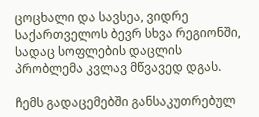ცოცხალი და სავსეა, ვიდრე საქართველოს ბევრ სხვა რეგიონში, სადაც სოფლების დაცლის პრობლემა კვლავ მწვავედ დგას.

ჩემს გადაცემებში განსაკუთრებულ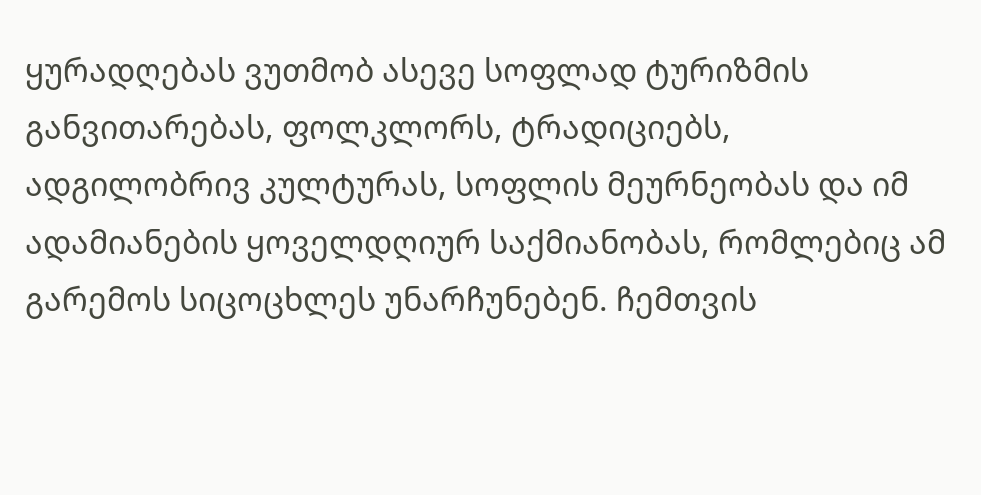ყურადღებას ვუთმობ ასევე სოფლად ტურიზმის განვითარებას, ფოლკლორს, ტრადიციებს, ადგილობრივ კულტურას, სოფლის მეურნეობას და იმ ადამიანების ყოველდღიურ საქმიანობას, რომლებიც ამ გარემოს სიცოცხლეს უნარჩუნებენ. ჩემთვის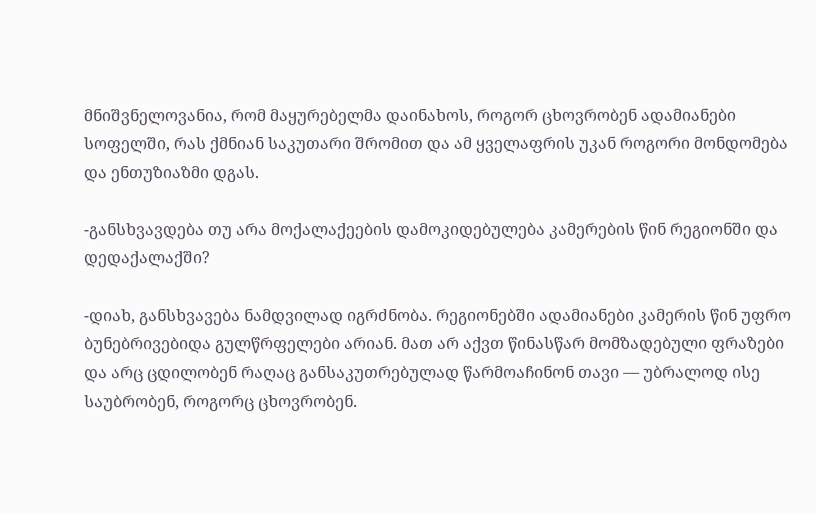მნიშვნელოვანია, რომ მაყურებელმა დაინახოს, როგორ ცხოვრობენ ადამიანები სოფელში, რას ქმნიან საკუთარი შრომით და ამ ყველაფრის უკან როგორი მონდომება და ენთუზიაზმი დგას.

-განსხვავდება თუ არა მოქალაქეების დამოკიდებულება კამერების წინ რეგიონში და დედაქალაქში?

-დიახ, განსხვავება ნამდვილად იგრძნობა. რეგიონებში ადამიანები კამერის წინ უფრო ბუნებრივებიდა გულწრფელები არიან. მათ არ აქვთ წინასწარ მომზადებული ფრაზები და არც ცდილობენ რაღაც განსაკუთრებულად წარმოაჩინონ თავი — უბრალოდ ისე საუბრობენ, როგორც ცხოვრობენ.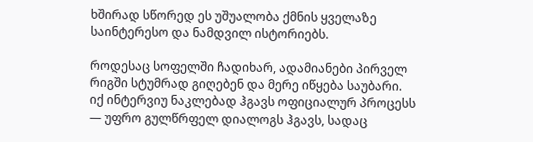ხშირად სწორედ ეს უშუალობა ქმნის ყველაზე საინტერესო და ნამდვილ ისტორიებს.

როდესაც სოფელში ჩადიხარ, ადამიანები პირველ რიგში სტუმრად გიღებენ და მერე იწყება საუბარი. იქ ინტერვიუ ნაკლებად ჰგავს ოფიციალურ პროცესს — უფრო გულწრფელ დიალოგს ჰგავს, სადაც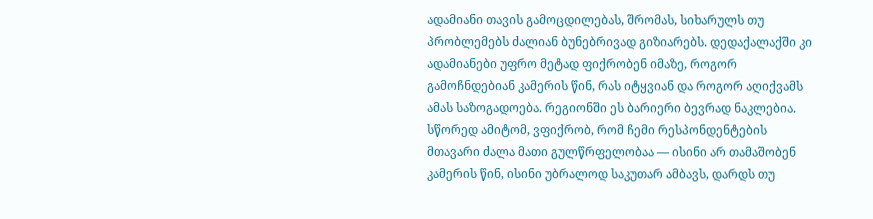ადამიანი თავის გამოცდილებას, შრომას, სიხარულს თუ პრობლემებს ძალიან ბუნებრივად გიზიარებს. დედაქალაქში კი ადამიანები უფრო მეტად ფიქრობენ იმაზე, როგორ გამოჩნდებიან კამერის წინ, რას იტყვიან და როგორ აღიქვამს ამას საზოგადოება. რეგიონში ეს ბარიერი ბევრად ნაკლებია. სწორედ ამიტომ, ვფიქრობ, რომ ჩემი რესპონდენტების მთავარი ძალა მათი გულწრფელობაა — ისინი არ თამაშობენ კამერის წინ, ისინი უბრალოდ საკუთარ ამბავს, დარდს თუ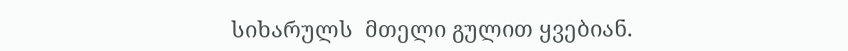სიხარულს  მთელი გულით ყვებიან.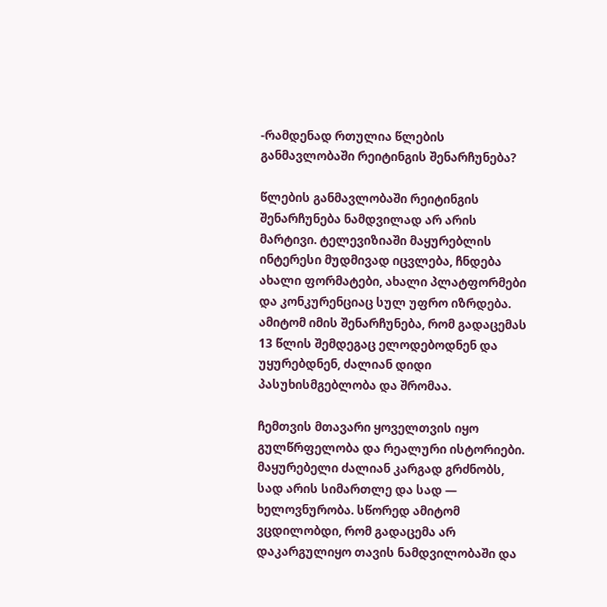-რამდენად რთულია წლების განმავლობაში რეიტინგის შენარჩუნება?

წლების განმავლობაში რეიტინგის შენარჩუნება ნამდვილად არ არის მარტივი. ტელევიზიაში მაყურებლის ინტერესი მუდმივად იცვლება, ჩნდება ახალი ფორმატები, ახალი პლატფორმები და კონკურენციაც სულ უფრო იზრდება. ამიტომ იმის შენარჩუნება, რომ გადაცემას 13 წლის შემდეგაც ელოდებოდნენ და უყურებდნენ, ძალიან დიდი პასუხისმგებლობა და შრომაა.

ჩემთვის მთავარი ყოველთვის იყო გულწრფელობა და რეალური ისტორიები. მაყურებელი ძალიან კარგად გრძნობს, სად არის სიმართლე და სად — ხელოვნურობა. სწორედ ამიტომ ვცდილობდი, რომ გადაცემა არ დაკარგულიყო თავის ნამდვილობაში და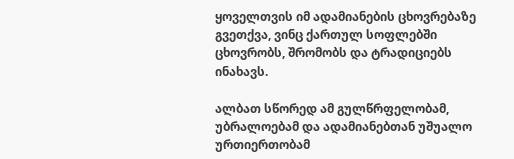ყოველთვის იმ ადამიანების ცხოვრებაზე გვეთქვა, ვინც ქართულ სოფლებში ცხოვრობს, შრომობს და ტრადიციებს ინახავს.

ალბათ სწორედ ამ გულწრფელობამ, უბრალოებამ და ადამიანებთან უშუალო ურთიერთობამ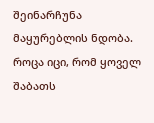შეინარჩუნა მაყურებლის ნდობა. როცა იცი, რომ ყოველ შაბათს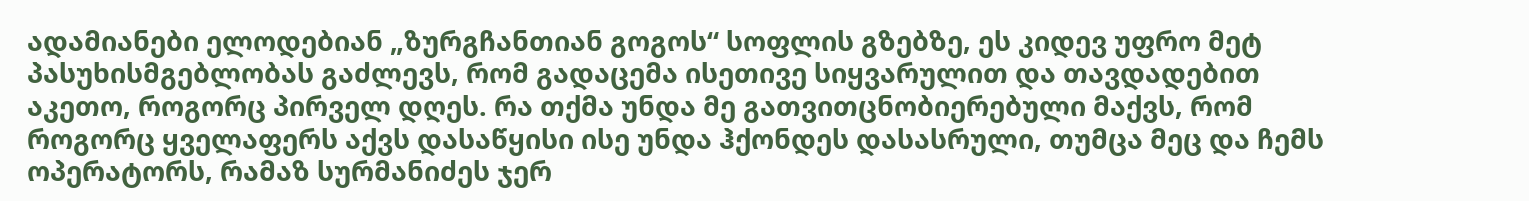ადამიანები ელოდებიან „ზურგჩანთიან გოგოს“ სოფლის გზებზე, ეს კიდევ უფრო მეტ პასუხისმგებლობას გაძლევს, რომ გადაცემა ისეთივე სიყვარულით და თავდადებით აკეთო, როგორც პირველ დღეს. რა თქმა უნდა მე გათვითცნობიერებული მაქვს, რომ როგორც ყველაფერს აქვს დასაწყისი ისე უნდა ჰქონდეს დასასრული, თუმცა მეც და ჩემს ოპერატორს, რამაზ სურმანიძეს ჯერ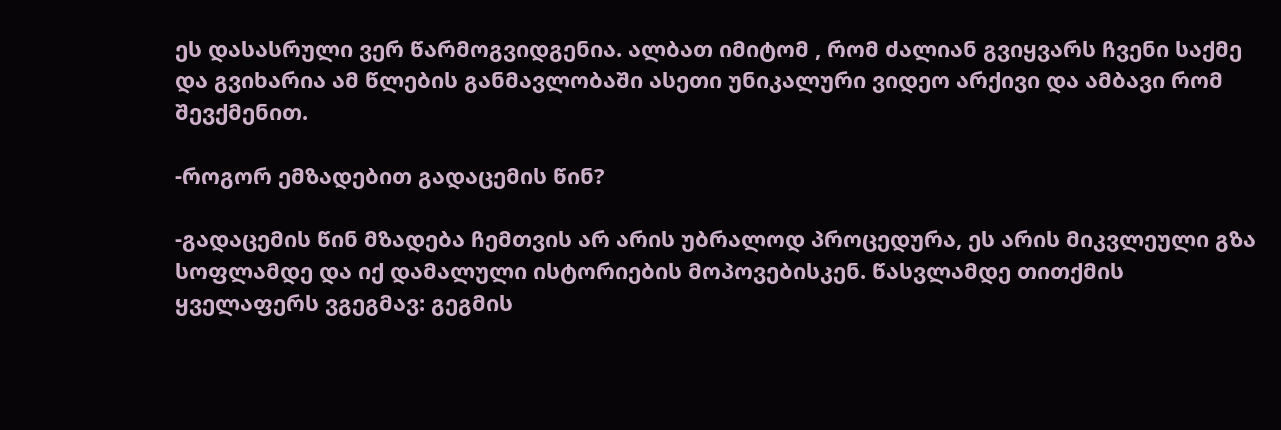ეს დასასრული ვერ წარმოგვიდგენია. ალბათ იმიტომ , რომ ძალიან გვიყვარს ჩვენი საქმე და გვიხარია ამ წლების განმავლობაში ასეთი უნიკალური ვიდეო არქივი და ამბავი რომ შევქმენით.

-როგორ ემზადებით გადაცემის წინ?

-გადაცემის წინ მზადება ჩემთვის არ არის უბრალოდ პროცედურა, ეს არის მიკვლეული გზა სოფლამდე და იქ დამალული ისტორიების მოპოვებისკენ. წასვლამდე თითქმის ყველაფერს ვგეგმავ: გეგმის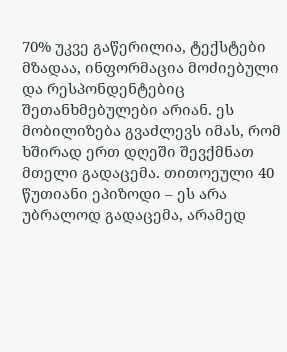70% უკვე გაწერილია, ტექსტები მზადაა, ინფორმაცია მოძიებული და რესპონდენტებიც შეთანხმებულები არიან. ეს მობილიზება გვაძლევს იმას, რომ ხშირად ერთ დღეში შევქმნათ მთელი გადაცემა. თითოეული 40 წუთიანი ეპიზოდი – ეს არა უბრალოდ გადაცემა, არამედ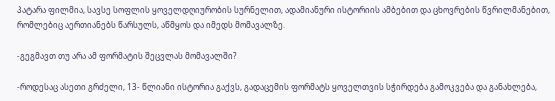პატარა ფილმია, სავსე სოფლის ყოველდღიურობის სურნელით, ადამიანური ისტორიის ამბებით და ცხოვრების წვრილმანებით, რომლებიც აერთიანებს წარსულს, აწმყოს და იმედს მომავალზე.

-გეგმავთ თუ არა ამ ფორმატის შეცვლას მომავალში?

-როდესაც ასეთი გრძელი, 13- წლიანი ისტორია გაქვს, გადაცემის ფორმატს ყოველთვის სჭირდება გამოკვება და განახლება,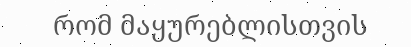რომ მაყურებლისთვის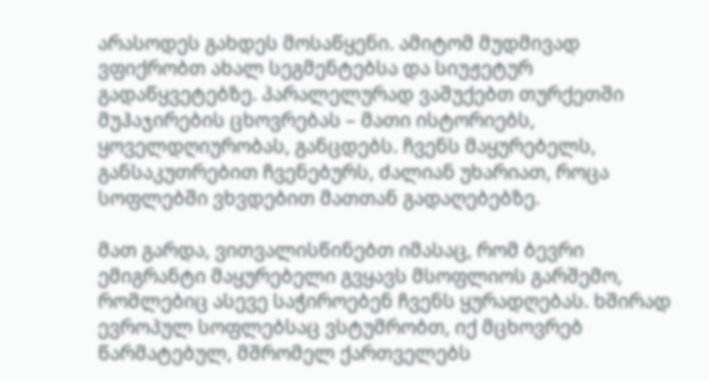არასოდეს გახდეს მოსაწყენი. ამიტომ მუდმივად ვფიქრობთ ახალ სეგმენტებსა და სიუჟეტურ გადაწყვეტებზე. პარალელურად ვაშუქებთ თურქეთში მუჰაჯირების ცხოვრებას – მათი ისტორიებს, ყოველდღიურობას, განცდებს. ჩვენს მაყურებელს, განსაკუთრებით ჩვენებურს, ძალიან უხარიათ, როცა სოფლებში ვხვდებით მათთან გადაღებებზე.

მათ გარდა, ვითვალისწინებთ იმასაც, რომ ბევრი ემიგრანტი მაყურებელი გვყავს მსოფლიოს გარშემო, რომლებიც ასევე საჭიროებენ ჩვენს ყურადღებას. ხშირად ევროპულ სოფლებსაც ვსტუმრობთ, იქ მცხოვრებ წარმატებულ, მშრომელ ქართველებს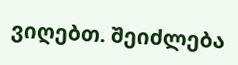ვიღებთ. შეიძლება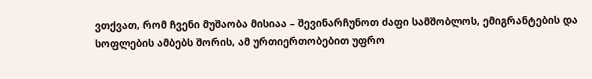ვთქვათ, რომ ჩვენი მუშაობა მისიაა – შევინარჩუნოთ ძაფი სამშობლოს, ემიგრანტების და სოფლების ამბებს შორის, ამ ურთიერთობებით უფრო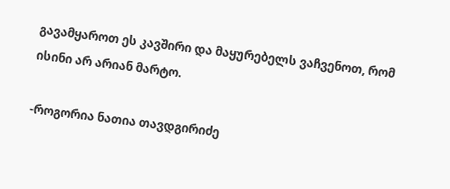გავამყაროთ ეს კავშირი და მაყურებელს ვაჩვენოთ, რომ ისინი არ არიან მარტო.

-როგორია ნათია თავდგირიძე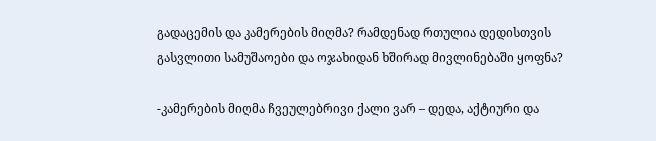გადაცემის და კამერების მიღმა? რამდენად რთულია დედისთვის გასვლითი სამუშაოები და ოჯახიდან ხშირად მივლინებაში ყოფნა?

-კამერების მიღმა ჩვეულებრივი ქალი ვარ – დედა, აქტიური და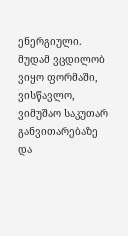ენერგიული. მუდამ ვცდილობ ვიყო ფორმაში, ვისწავლო, ვიმუშაო საკუთარ განვითარებაზე და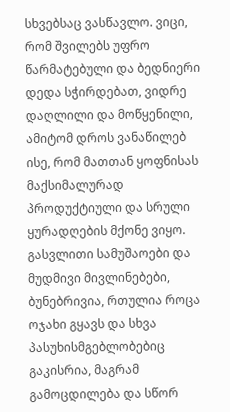სხვებსაც ვასწავლო. ვიცი, რომ შვილებს უფრო  წარმატებული და ბედნიერი დედა სჭირდებათ, ვიდრე დაღლილი და მოწყენილი, ამიტომ დროს ვანაწილებ ისე, რომ მათთან ყოფნისას მაქსიმალურად პროდუქტიული და სრული ყურადღების მქონე ვიყო. გასვლითი სამუშაოები და მუდმივი მივლინებები, ბუნებრივია, რთულია როცა ოჯახი გყავს და სხვა პასუხისმგებლობებიც გაკისრია, მაგრამ  გამოცდილება და სწორ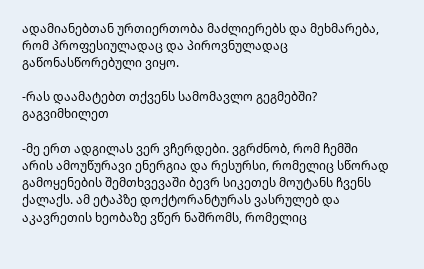ადამიანებთან ურთიერთობა მაძლიერებს და მეხმარება, რომ პროფესიულადაც და პიროვნულადაც გაწონასწორებული ვიყო.

-რას დაამატებთ თქვენს სამომავლო გეგმებში? გაგვიმხილეთ

-მე ერთ ადგილას ვერ ვჩერდები. ვგრძნობ, რომ ჩემში არის ამოუწურავი ენერგია და რესურსი, რომელიც სწორად გამოყენების შემთხვევაში ბევრ სიკეთეს მოუტანს ჩვენს ქალაქს. ამ ეტაპზე დოქტორანტურას ვასრულებ და აკავრეთის ხეობაზე ვწერ ნაშრომს, რომელიც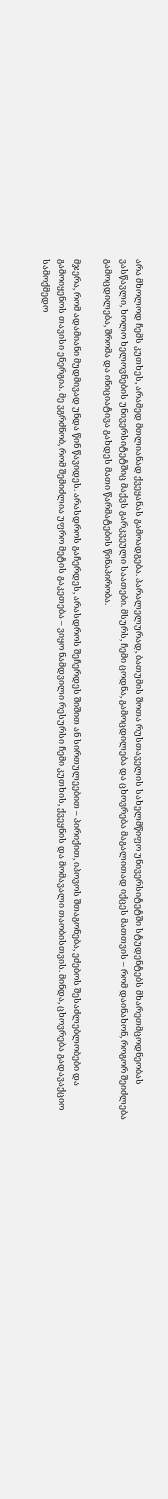არა მხოლოდ ჩემს კუთხეს, არამედ მთლიანად ქვეყანას გამოადგება. პარალელურად, ბათუმის შოთა რუსთაველის სახელმწიფო უნივერსიტეტში სტუდენტებს მხარეთმცოდნეობას ვასწავლი, ხოლო ხელოვნების უნივერსიტეტშიც მაქვს გარკვეული საათები. მსურს, ჩემი ცოდნა, გამოცდილება და ცხოვრება მაგალითად იქცეს მათთვის – რომ დაინახონ, როგორ შეიძლება გამოცდილება, შრომა და ინიციატივა გახდეს მათი წარმატების წინაპირობა.

მჯერა, რომ ადამიანი მუდმივად უნდა წინ წავიდეს. არასდროს გაჩერდეს, არასდროს შეჩერდეს შიშით ან სირთულეებით – პირიქით, იპოვოს შთაგონება, ეძებოს შესაძლებლობები და გამოიყენოს თავისი ენერგია. მე ვგრძნობ, რომ შემიძლია უფრო მეტის გაკეთება – ვიყო ნამდვილი რესურსი ჩემი კუთხის, ქვეყნის და მომავალი თაობისთვის. მინდა, ცხოვრება გადავაქციო სამოქმედო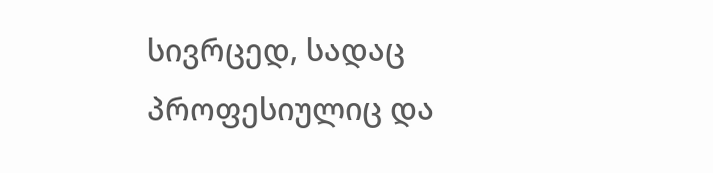სივრცედ, სადაც პროფესიულიც და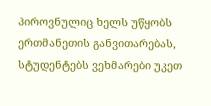პიროვნულიც ხელს უწყობს ერთმანეთის განვითარებას, სტუდენტებს ვეხმარები უკეთ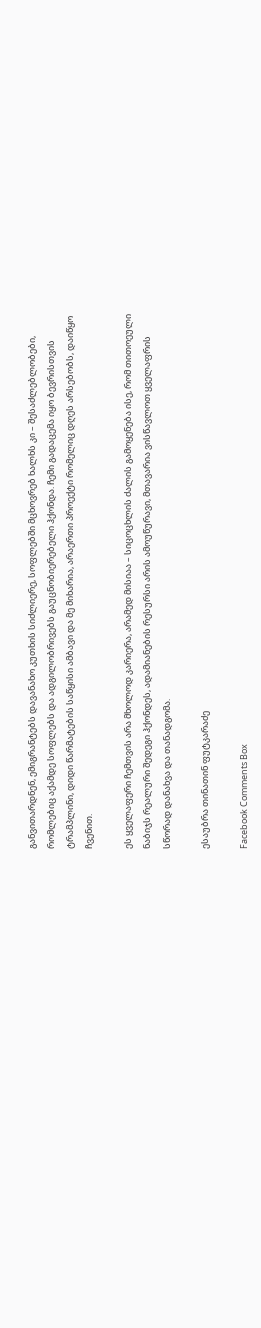განვითარდნენ, ემიგრანტებს დავანახო კუთხის სიძლიერე, სოფლებში მცხოვრებ ხალხს კი – შესაძლებლობები, რომლებიც აქამდე სოფლებს და ადგილობრივებს გაუცნობიერებელი ჰქონდა. ჩემი გადაცემა იყო ბევრისთვის ტრამპლინი, დიდი წარმატების საწყისი ამბავი და მე მიხარია, არაერთი პროექტი რომელიც დღეს არსებობს, დაიწყო ჩვენით.

ეს ყველაფერი ჩემთვის არა მხოლოდ კარიერა, არამედ მისიაა – სიცოცხლის ძალის გამოყენება ისე, რომ თითოეული ნაბიჯს რეალური შედეგი ჰქონდეს, ადამიანების რესურსი არის ამოუწურავი, მთავარია ვისწავლოთ ყველაფრის სწორად დანახვა და თანადგომა.

ესაუბრა თინათინ ფუტკარაძე

Facebook Comments Box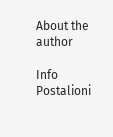About the author

Info Postalioni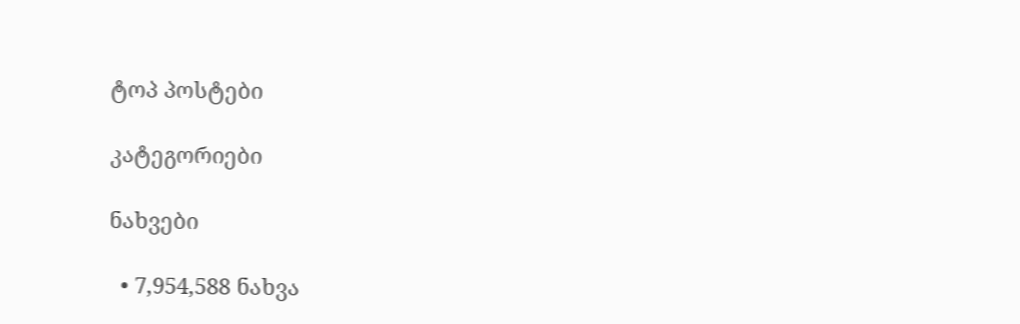ტოპ პოსტები

კატეგორიები

ნახვები

  • 7,954,588 ნახვა